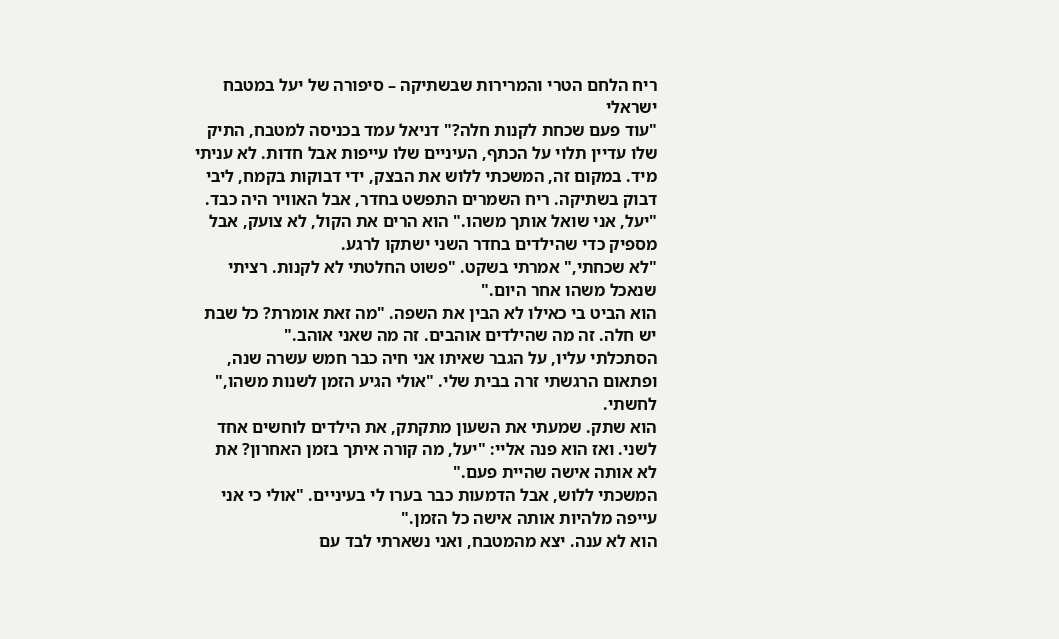ריח הלחם הטרי והמרירות שבשתיקה – סיפורה של יעל במטבח ישראלי
"עוד פעם שכחת לקנות חלה?" דניאל עמד בכניסה למטבח, התיק שלו עדיין תלוי על הכתף, העיניים שלו עייפות אבל חדות. לא עניתי מיד. במקום זה, המשכתי ללוש את הבצק, ידי דבוקות בקמח, ליבי דבוק בשתיקה. ריח השמרים התפשט בחדר, אבל האוויר היה כבד.
"יעל, אני שואל אותך משהו." הוא הרים את הקול, לא צועק, אבל מספיק כדי שהילדים בחדר השני ישתקו לרגע.
"לא שכחתי," אמרתי בשקט. "פשוט החלטתי לא לקנות. רציתי שנאכל משהו אחר היום."
הוא הביט בי כאילו לא הבין את השפה. "מה זאת אומרת? כל שבת יש חלה. זה מה שהילדים אוהבים. זה מה שאני אוהב."
הסתכלתי עליו, על הגבר שאיתו אני חיה כבר חמש עשרה שנה, ופתאום הרגשתי זרה בבית שלי. "אולי הגיע הזמן לשנות משהו," לחשתי.
הוא שתק. שמעתי את השעון מתקתק, את הילדים לוחשים אחד לשני. ואז הוא פנה אליי: "יעל, מה קורה איתך בזמן האחרון? את לא אותה אישה שהיית פעם."
המשכתי ללוש, אבל הדמעות כבר בערו לי בעיניים. "אולי כי אני עייפה מלהיות אותה אישה כל הזמן."
הוא לא ענה. יצא מהמטבח, ואני נשארתי לבד עם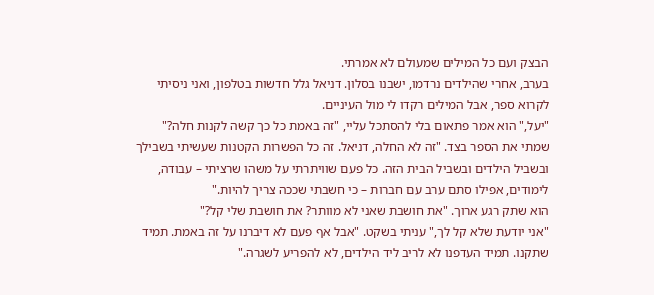הבצק ועם כל המילים שמעולם לא אמרתי.
בערב, אחרי שהילדים נרדמו, ישבנו בסלון. דניאל גלל חדשות בטלפון, ואני ניסיתי לקרוא ספר, אבל המילים רקדו לי מול העיניים.
"יעל," הוא אמר פתאום בלי להסתכל עליי, "זה באמת כל כך קשה לקנות חלה?"
שמתי את הספר בצד. "זה לא החלה, דניאל. זה כל הפשרות הקטנות שעשיתי בשבילך ובשביל הילדים ובשביל הבית הזה. כל פעם שוויתרתי על משהו שרציתי – עבודה, לימודים, אפילו סתם ערב עם חברות – כי חשבתי שככה צריך להיות."
הוא שתק רגע ארוך. "את חושבת שאני לא מוותר? את חושבת שלי קל?"
"אני יודעת שלא קל לך," עניתי בשקט. "אבל אף פעם לא דיברנו על זה באמת. תמיד שתקנו. תמיד העדפנו לא לריב ליד הילדים, לא להפריע לשגרה."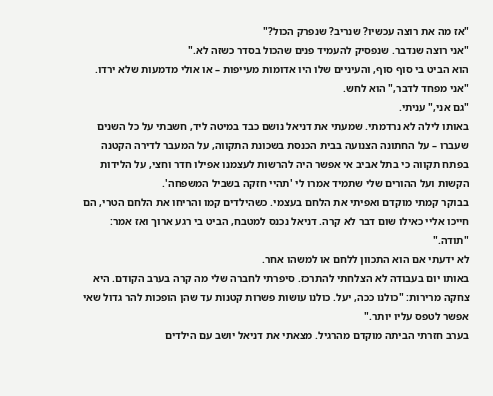"אז מה את רוצה עכשיו? שנריב? שנפרק הכול?"
"אני רוצה שנדבר. שנפסיק להעמיד פנים שהכול בסדר כשזה לא."
הוא הביט בי סוף סוף, והעיניים שלו היו אדומות מעייפות – או אולי מדמעות שלא ירדו.
"אני מפחד לדבר," הוא לחש.
"גם אני," עניתי.
באותו לילה לא נרדמתי. שמעתי את דניאל נושם כבד במיטה ליד, חשבתי על כל השנים שעברו – על החתונה הצנועה בבית הכנסת בשכונת התקווה, על המעבר לדירה הקטנה בפתח תקווה כי בתל אביב אי אפשר היה להרשות לעצמנו אפילו חדר וחצי, על הלידות הקשות ועל ההורים שלי שתמיד אמרו לי 'תהיי חזקה בשביל המשפחה'.
בבוקר קמתי מוקדם ואפיתי את הלחם בעצמי. כשהילדים קמו והריחו את הלחם הטרי, הם חייכו אליי כאילו שום דבר לא קרה. דניאל נכנס למטבח, הביט בי רגע ארוך ואז אמר: "תודה."
לא ידעתי אם הוא התכוון ללחם או למשהו אחר.
באותו יום בעבודה לא הצלחתי להתרכז. סיפרתי לחברה שלי מה קרה בערב הקודם. היא צחקה מרירות: "כולנו ככה, יעל. כולנו עושות פשרות קטנות עד שהן הופכות להר גדול שאי אפשר לטפס עליו יותר."
בערב חזרתי הביתה מוקדם מהרגיל. מצאתי את דניאל יושב עם הילדים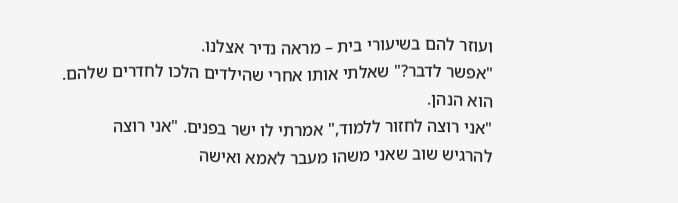ועוזר להם בשיעורי בית – מראה נדיר אצלנו.
"אפשר לדבר?" שאלתי אותו אחרי שהילדים הלכו לחדרים שלהם.
הוא הנהן.
"אני רוצה לחזור ללמוד," אמרתי לו ישר בפנים. "אני רוצה להרגיש שוב שאני משהו מעבר לאמא ואישה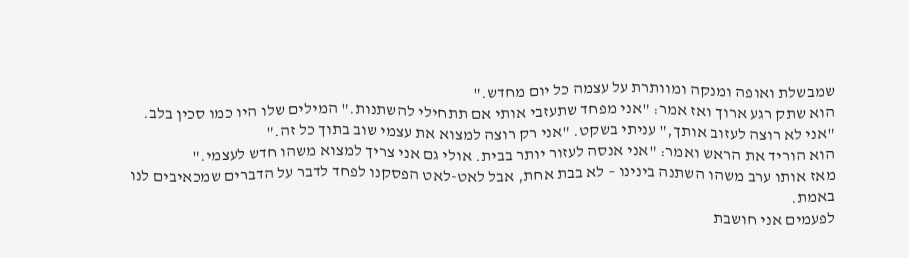שמבשלת ואופה ומנקה ומוותרת על עצמה כל יום מחדש."
הוא שתק רגע ארוך ואז אמר: "אני מפחד שתעזבי אותי אם תתחילי להשתנות." המילים שלו היו כמו סכין בלב.
"אני לא רוצה לעזוב אותך," עניתי בשקט. "אני רק רוצה למצוא את עצמי שוב בתוך כל זה."
הוא הוריד את הראש ואמר: "אני אנסה לעזור יותר בבית. אולי גם אני צריך למצוא משהו חדש לעצמי."
מאז אותו ערב משהו השתנה בינינו – לא בבת אחת, אבל לאט-לאט הפסקנו לפחד לדבר על הדברים שמכאיבים לנו באמת.
לפעמים אני חושבת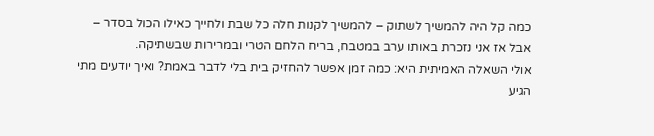כמה קל היה להמשיך לשתוק – להמשיך לקנות חלה כל שבת ולחייך כאילו הכול בסדר – אבל אז אני נזכרת באותו ערב במטבח, בריח הלחם הטרי ובמרירות שבשתיקה.
אולי השאלה האמיתית היא: כמה זמן אפשר להחזיק בית בלי לדבר באמת? ואיך יודעים מתי הגיע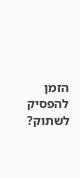הזמן להפסיק לשתוק?